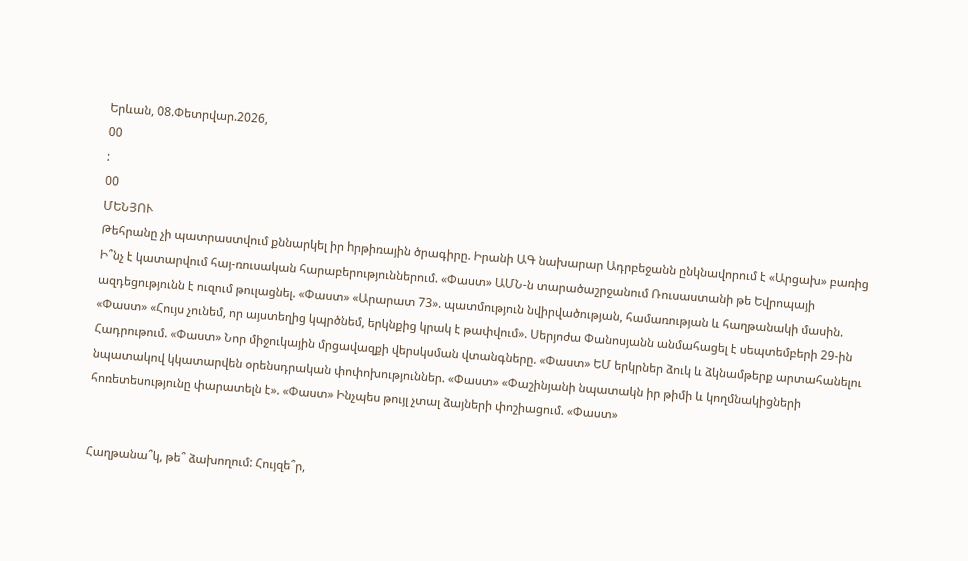Երևան, 08.Փետրվար.2026,
00
:
00
ՄԵՆՅՈՒ
Թեհրանը չի պատրաստվում քննարկել իր hրթիռային ծրագիրը. Իրանի ԱԳ նախարար Ադրբեջանն ընկնավորում է «Արցախ» բառից Ի՞նչ է կատարվում հայ-ռուսական հարաբերություններում. «Փաստ» ԱՄՆ-ն տարածաշրջանում Ռուսաստանի թե Եվրոպայի ազդեցությունն է ուզում թուլացնել. «Փաստ» «Արարատ 73». պատմություն նվիրվածության, համառության և հաղթանակի մասին. «Փաստ» «Հույս չունեմ, որ այստեղից կպրծնեմ, երկնքից կրակ է թափվում». Սերյոժա Փանոսյանն անմահացել է սեպտեմբերի 29-ին Հադրութում. «Փաստ» Նոր միջուկային մրցավազքի վերսկսման վտանգները. «Փաստ» ԵՄ երկրներ ձուկ և ձկնամթերք արտահանելու նպատակով կկատարվեն օրենսդրական փոփոխություններ. «Փաստ» «Փաշինյանի նպատակն իր թիմի և կողմնակիցների հոռետեսությունը փարատելն է». «Փաստ» Ինչպես թույլ չտալ ձայների փոշիացում. «Փաստ»


Հաղթանա՞կ, թե՞ ձախողում: Հույզե՞ր,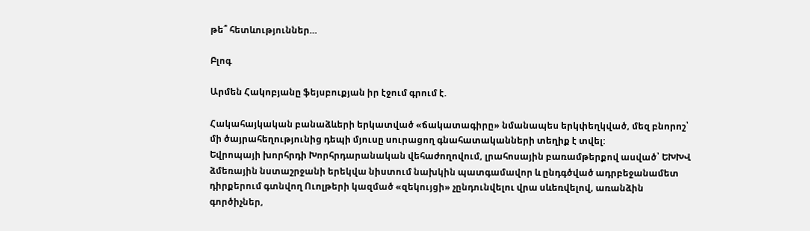թե՞ հետևություններ…

Բլոգ

Արմեն Հակոբյանը ֆեյսբուքյան իր էջում գրում է.

Հակահայկական բանաձևերի երկատված «ճակատագիրը» նմանապես երկփեղկված, մեզ բնորոշ՝ մի ծայրահեղությունից դեպի մյուսը սուրացող գնահատականների տեղիք է տվել:
Եվրոպայի խորհրդի Խորհրդարանական վեհաժողովում, լրահոսային բառամթերքով ասված՝ ԵԽԽՎ ձմեռային նստաշրջանի երեկվա նիստում նախկին պատգամավոր և ընդգծված ադրբեջանամետ դիրքերում գտնվող Ուոլթերի կազմած «զեկույցի» չընդունվելու վրա սևեռվելով, առանձին գործիչներ,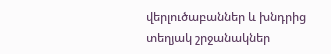վերլուծաբաններ և խնդրից տեղյակ շրջանակներ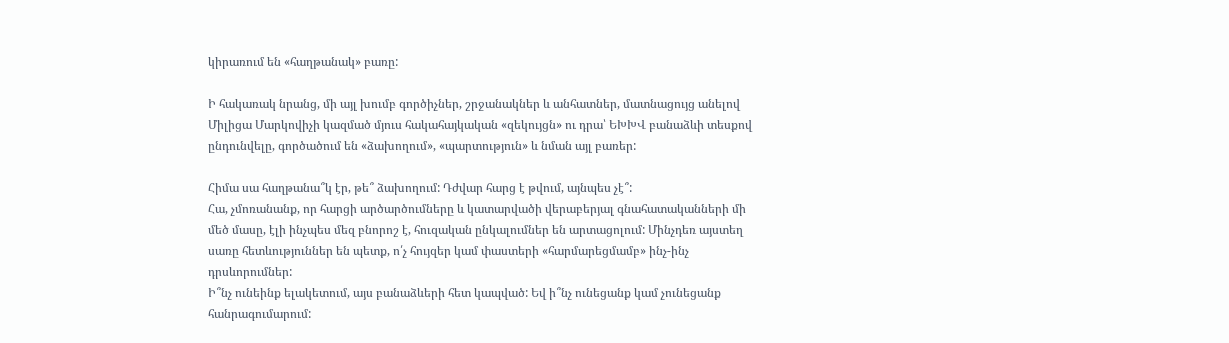կիրառում են «հաղթանակ» բառը:

Ի հակառակ նրանց, մի այլ խումբ գործիչներ, շրջանակներ և անհատներ, մատնացույց անելով Միլիցա Մարկովիչի կազմած մյուս հակահայկական «զեկույցն» ու դրա՝ ԵԽԽՎ բանաձևի տեսքով ընդունվելը, գործածում են «ձախողում», «պարտություն» և նման այլ բառեր:

Հիմա սա հաղթանա՞կ էր, թե՞ ձախողում: Դժվար հարց է թվում, այնպես չէ՞:
Հա, չմոռանանք, որ հարցի արծարծումները և կատարվածի վերաբերյալ գնահատականների մի մեծ մասը, էլի ինչպես մեզ բնորոշ է, հուզական ընկալումներ են արտացոլում: Մինչդեռ այստեղ սառը հետևություններ են պետք, ո՛չ հույզեր կամ փաստերի «հարմարեցմամբ» ինչ-ինչ դրսևորումներ:
Ի՞նչ ունեինք ելակետում, այս բանաձևերի հետ կապված: Եվ ի՞նչ ունեցանք կամ չունեցանք հանրագումարում: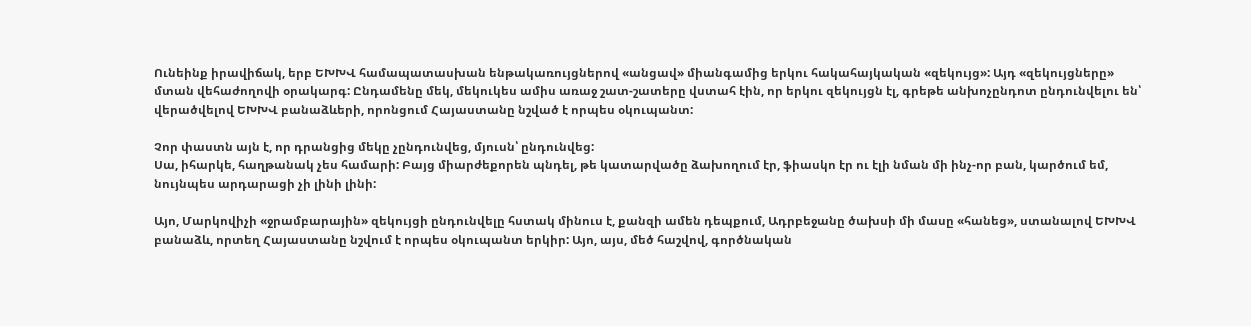Ունեինք իրավիճակ, երբ ԵԽԽՎ համապատասխան ենթակառույցներով «անցավ» միանգամից երկու հակահայկական «զեկույց»: Այդ «զեկույցները» մտան վեհաժողովի օրակարգ: Ընդամենը մեկ, մեկուկես ամիս առաջ շատ-շատերը վստահ էին, որ երկու զեկույցն էլ, գրեթե անխոչընդոտ ընդունվելու են՝ վերածվելով ԵԽԽՎ բանաձևերի, որոնցում Հայաստանը նշված է որպես օկուպանտ:

Չոր փաստն այն է, որ դրանցից մեկը չընդունվեց, մյուսն՝ ընդունվեց:
Սա, իհարկե, հաղթանակ չես համարի: Բայց միարժեքորեն պնդել, թե կատարվածը ձախողում էր, ֆիասկո էր ու էլի նման մի ինչ-որ բան, կարծում եմ, նույնպես արդարացի չի լինի լինի:

Այո, Մարկովիչի «ջրամբարային» զեկույցի ընդունվելը հստակ մինուս է, քանզի ամեն դեպքում, Ադրբեջանը ծախսի մի մասը «հանեց», ստանալով ԵԽԽՎ բանաձև, որտեղ Հայաստանը նշվում է որպես օկուպանտ երկիր: Այո, այս, մեծ հաշվով, գործնական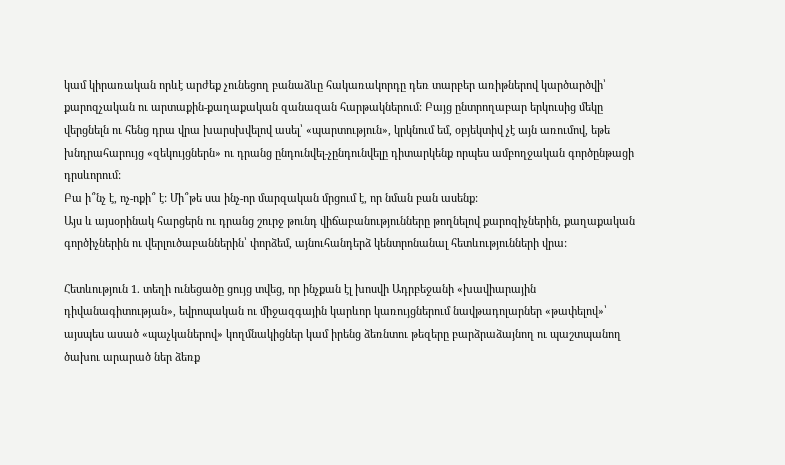կամ կիրառական որևէ արժեք չունեցող բանաձևը հակառակորդը դեռ տարբեր առիթներով կարծարծվի՝ քարոզչական ու արտաքին-քաղաքական զանազան հարթակներում: Բայց ընտրողաբար երկուսից մեկը վերցնելն ու հենց դրա վրա խարսխվելով ասել՝ «պարտություն», կրկնում եմ, օբյեկտիվ չէ այն առումով, եթե խնդրահարույց «զեկույցներն» ու դրանց ընդունվել-չընդունվելը դիտարկենք որպես ամբողջական գործընթացի դրսևորում:
Բա ի՞նչ է, ոչ-ոքի՞ է: Մի՞թե սա ինչ-որ մարզական մրցում է, որ նման բան ասենք:
Այս և այսօրինակ հարցերն ու դրանց շուրջ թունդ վիճաբանությունները թողնելով քարոզիչներին, քաղաքական գործիչներին ու վերլուծաբաններին՝ փորձեմ, այնուհանդերձ կենտրոնանալ հետևությունների վրա:

Հետևություն 1. տեղի ունեցածը ցույց տվեց, որ ինչքան էլ խոսվի Ադրբեջանի «խավիարային դիվանագիտության», եվրոպական ու միջազգային կարևոր կառույցներում նավթադոլարներ «թափելով»՝ այսպես ասած «պաչկաներով» կողմնակիցներ կամ իրենց ձեռնտու թեզերը բարձրաձայնող ու պաշտպանող ծախու արարած ներ ձեռք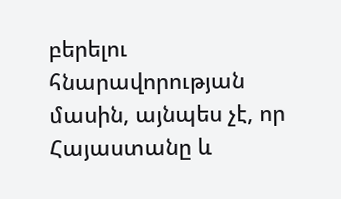բերելու հնարավորության մասին, այնպես չէ, որ Հայաստանը և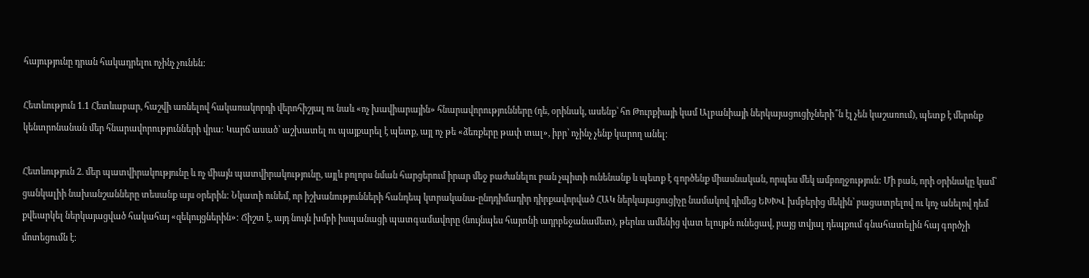հայությունը դրան հակադրելու ոչինչ չունեն:

Հետևություն 1.1 Հետևաբար, հաշվի առնելով հակառակորդի վերոհիշյալ ու նաև «ոչ խավիարային» հնարավորությունները (դե, օրինակ, ասենք՝ հո Թուրքիայի կամ Ալբանիայի ներկայացուցիչների՞ն էլ չեն կաշառում), պետք է մերոնք կենտրոնանան մեր հնարավորությունների վրա: Կարճ ասած՝ աշխատել ու պայքարել է պետք, այլ ոչ թե «ձեռքերը թափ տալ», իբր՝ ոչինչ չենք կարող անել:

Հետևություն 2. մեր պատվիրակությունը և ոչ միայն պատվիրակությունը, այլև բոլորս նման հարցերում իրար մեջ բաժանելու բան չպիտի ունենանք և պետք է գործենք միասնական, որպես մեկ ամբողջություն: Մի բան, որի օրինակը կամ՝ ցանկալիի նախանշանները տեսանք այս օրերին: Նկատի ունեմ, որ իշխանությունների հանդեպ կտրականա-ընդդիմադիր դիրքավորված ՀԱԿ ներկայացուցիչը նամակով դիմեց ԵԽԽՎ խմբերից մեկին՝ բացատրելով ու կոչ անելով դեմ քվեարկել ներկայացված հակահայ «զեկույցներին»: Ճիշտ է, այդ նույն խմբի իսպանացի պատգամավորը (նույնպես հայտնի ադրբեջանամետ), թերևս ամենից վատ ելույթն ունեցավ, բայց տվյալ դեպքում գնահատելին հայ գործչի մոտեցումն է: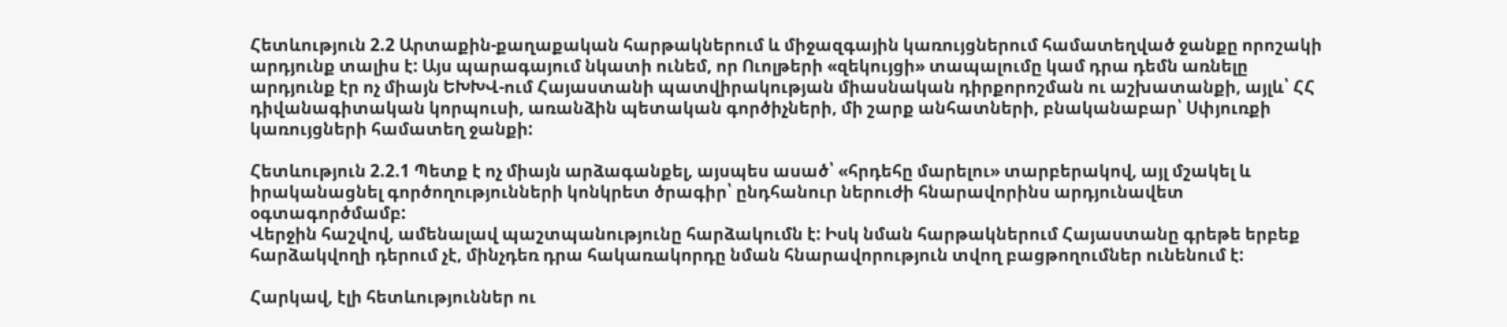Հետևություն 2.2 Արտաքին-քաղաքական հարթակներում և միջազգային կառույցներում համատեղված ջանքը որոշակի արդյունք տալիս է: Այս պարագայում նկատի ունեմ, որ Ուոլթերի «զեկույցի» տապալումը կամ դրա դեմն առնելը արդյունք էր ոչ միայն ԵԽԽՎ-ում Հայաստանի պատվիրակության միասնական դիրքորոշման ու աշխատանքի, այլև՝ ՀՀ դիվանագիտական կորպուսի, առանձին պետական գործիչների, մի շարք անհատների, բնականաբար՝ Սփյուռքի կառույցների համատեղ ջանքի:

Հետևություն 2.2.1 Պետք է ոչ միայն արձագանքել, այսպես ասած՝ «հրդեհը մարելու» տարբերակով, այլ մշակել և իրականացնել գործողությունների կոնկրետ ծրագիր՝ ընդհանուր ներուժի հնարավորինս արդյունավետ օգտագործմամբ:
Վերջին հաշվով, ամենալավ պաշտպանությունը հարձակումն է: Իսկ նման հարթակներում Հայաստանը գրեթե երբեք հարձակվողի դերում չէ, մինչդեռ դրա հակառակորդը նման հնարավորություն տվող բացթողումներ ունենում է:

Հարկավ, էլի հետևություններ ու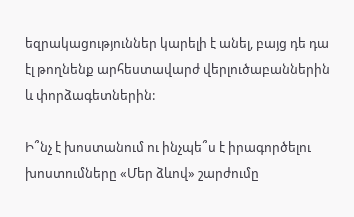եզրակացություններ կարելի է անել, բայց դե դա էլ թողնենք արհեստավարժ վերլուծաբաններին և փորձագետներին:

Ի՞նչ է խոստանում ու ինչպե՞ս է իրագործելու խոստումները «Մեր ձևով» շարժումը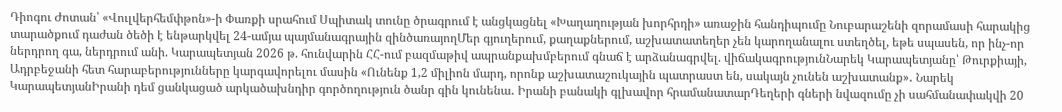Դիոգու Ժոտան՝ «Վուլվերհեմփթոն»-ի Փառքի սրահում Սպիտակ տունը ծրագրում է անցկացնել «Խաղաղության խորհրդի» առաջին հանդիպումը Նուբարաշենի զորամասի հարակից տարածքում դաժան ծեծի է ենթարկվել 24-ամյա պայմանագրային զինծառայողՄեր գյուղերում, քաղաքներում, աշխատատեղեր չեն կարողանալու ստեղծել, եթե սպասեն, որ ինչ-որ ներդրող գա, ներդրում անի. Կարապետյան 2026 թ. հունվարին ՀՀ-ում բազմաթիվ ապրանքախմբերում գնաճ է արձանագրվել. վիճակագրությունՆարեկ Կարապետյանը՝ Թուրքիայի, Ադրբեջանի հետ հարաբերությունները կարգավորելու մասին «Ունենք 1,2 միլիոն մարդ, որոնք աշխատաշուկային պատրաստ են, սակայն չունեն աշխատանք»․ Նարեկ ԿարապետյանԻրանի դեմ ցանկացած արկածախնդիր գործողություն ծանր գին կունենա․ Իրանի բանակի գլխավոր հրամանատարԴեղերի գների նվազումը չի սահմանափակվի 20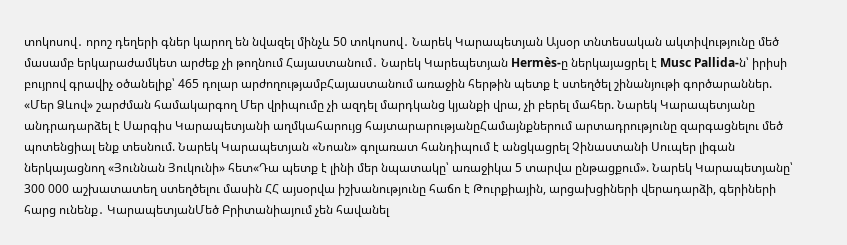տոկոսով․ որոշ դեղերի գներ կարող են նվազել մինչև 50 տոկոսով․ Նարեկ Կարապետյան Այսօր տնտեսական ակտիվությունը մեծ մասամբ երկարաժամկետ արժեք չի թողնում Հայաստանում․ Նարեկ Կարեպետյան Hermès-ը ներկայացրել է Musc Pallida-ն՝ իրիսի բույրով գրավիչ օծանելիք՝ 465 դոլար արժողությամբՀայաստանում առաջին հերթին պետք է ստեղծել շինանյութի գործարաններ. «Մեր Ձևով» շարժման համակարգող Մեր վրիպումը չի ազդել մարդկանց կյանքի վրա, չի բերել մահեր. Նարեկ Կարապետյանը անդրադարձել է Սարգիս Կարապետյանի աղմկահարույց հայտարարությանըՀամայնքներում արտադրությունը զարգացնելու մեծ պոտենցիալ ենք տեսնում. Նարեկ Կարապետյան «Նոան» գոլառատ հանդիպում է անցկացրել Չինաստանի Սուպեր լիգան ներկայացնող «Յուննան Յուկունի» հետ«Դա պետք է լինի մեր նպատակը՝ առաջիկա 5 տարվա ընթացքում». Նարեկ Կարապետյանը՝ 300 000 աշխատատեղ ստեղծելու մասին ՀՀ այսօրվա իշխանությունը հաճո է Թուրքիային, արցախցիների վերադարձի, գերիների հարց ունենք․ ԿարապետյանՄեծ Բրիտանիայում չեն հավանել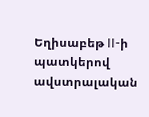Եղիսաբեթ II-ի պատկերով ավստրալական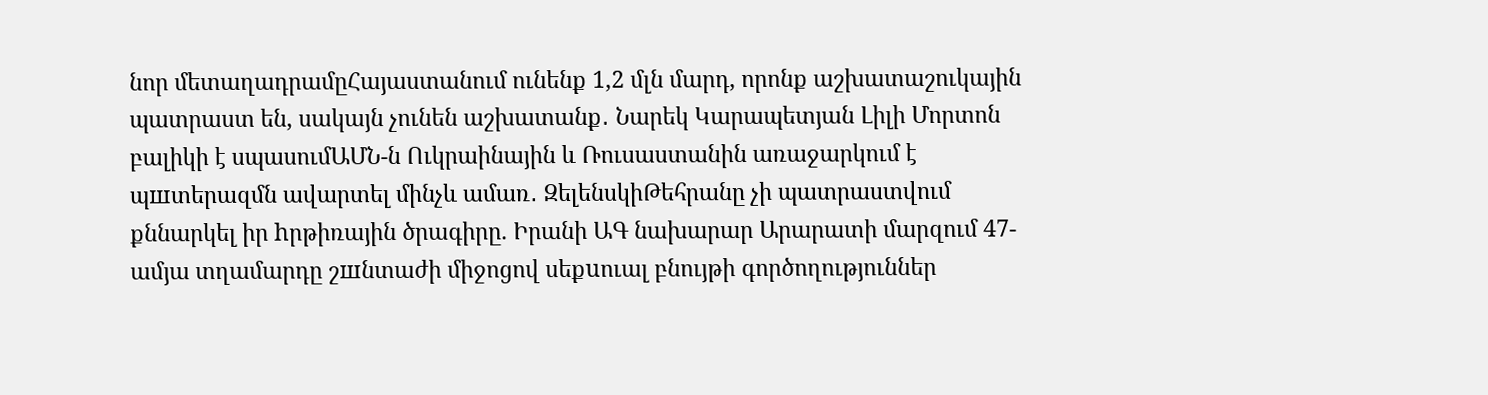նոր մետաղադրամըՀայաստանում ունենք 1,2 մլն մարդ, որոնք աշխատաշուկային պատրաստ են, սակայն չունեն աշխատանք․ Նարեկ Կարապետյան Լիլի Մորտոն բալիկի է սպասումԱՄՆ-ն Ուկրաինային և Ռուսաստանին առաջարկում է պшտերազմն ավարտել մինչև ամառ․ ԶելենսկիԹեհրանը չի պատրաստվում քննարկել իր hրթիռային ծրագիրը. Իրանի ԱԳ նախարար Արարատի մարզում 47-ամյա տղամարդը շшնտաժի միջոցով սեքuուալ բնույթի գործողություններ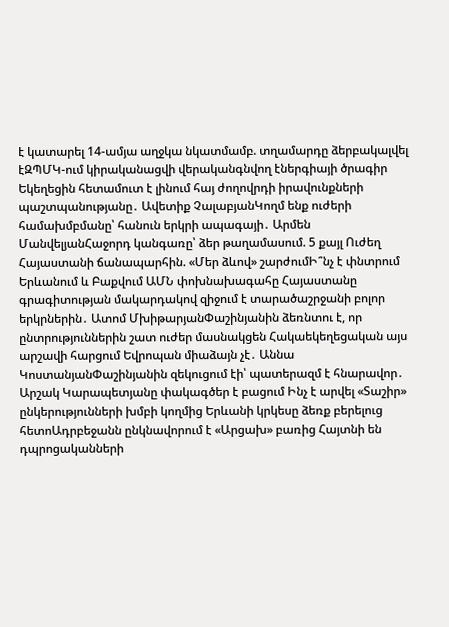է կատարել 14-ամյա աղջկա նկատմամբ. տղամարդը ձերբակալվել էԶՊՄԿ-ում կիրականացվի վերականգնվող էներգիայի ծրագիր Եկեղեցին հետամուտ է լինում հայ ժողովրդի իրավունքների պաշտպանությանը․ Ավետիք ՉալաբյանԿողմ ենք ուժերի համախմբմանը՝ հանուն երկրի ապագայի․ Արմեն ՄանվելյանՀաջորդ կանգառը՝ ձեր թաղամասում. 5 քայլ Ուժեղ Հայաստանի ճանապարհին. «Մեր ձևով» շարժումԻ՞նչ է փնտրում Երևանում և Բաքվում ԱՄՆ փոխնախագահը Հայաստանը գրագիտության մակարդակով զիջում է տարածաշրջանի բոլոր երկրներին․ Ատոմ ՄխիթարյանՓաշինյանին ձեռնտու է, որ ընտրություններին շատ ուժեր մասնակցեն Հակաեկեղեցական այս արշավի հարցում Եվրոպան միաձայն չէ․ Աննա ԿոստանյանՓաշինյանին զեկուցում էի՝ պատերազմ է հնարավոր․ Արշակ Կարապետյանը փակագծեր է բացում Ինչ է արվել «Տաշիր» ընկերությունների խմբի կողմից Երևանի կրկեսը ձեռք բերելուց հետոԱդրբեջանն ընկնավորում է «Արցախ» բառից Հայտնի են դպրոցականների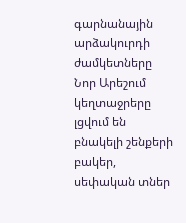գարնանային արձակուրդի ժամկետները Նոր Արեշում կեղտաջրերը լցվում են բնակելի շենքերի բակեր, սեփական տներ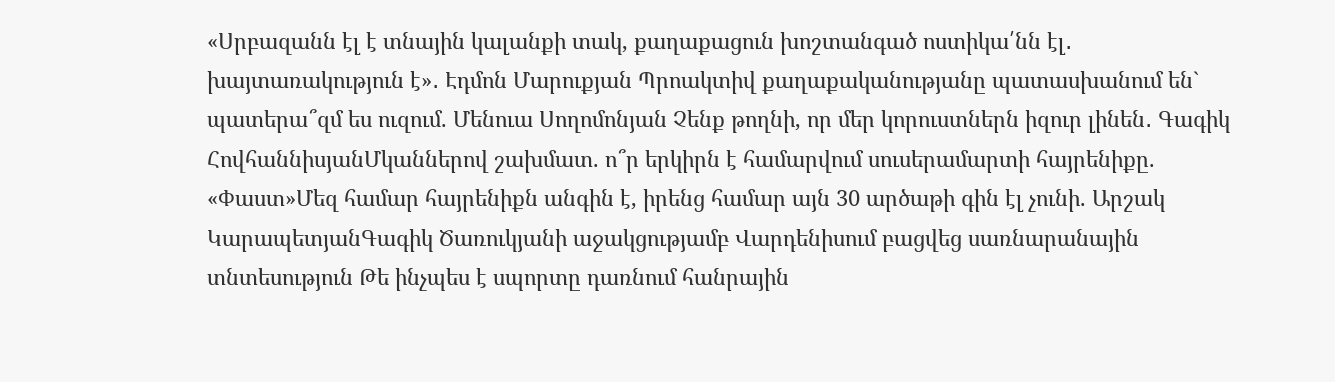«Սրբազանն էլ է տնային կալանքի տակ, քաղաքացուն խոշտանգած ոստիկա՛նն էլ․ խայտառակություն է»․ Էդմոն Մարուքյան Պրոակտիվ քաղաքականությանը պատասխանում են` պատերա՞զմ ես ուզում. Մենուա Սողոմոնյան Չենք թողնի, որ մեր կորուստներն իզուր լինեն․ Գագիկ ՀովհաննիսյանՄկաններով շախմատ. ո՞ր երկիրն է համարվում սուսերամարտի հայրենիքը. «Փաստ»Մեզ համար հայրենիքն անգին է, իրենց համար այն 30 արծաթի գին էլ չունի. Արշակ ԿարապետյանԳագիկ Ծառուկյանի աջակցությամբ Վարդենիսում բացվեց սառնարանային տնտեսություն Թե ինչպես է սպորտը դառնում հանրային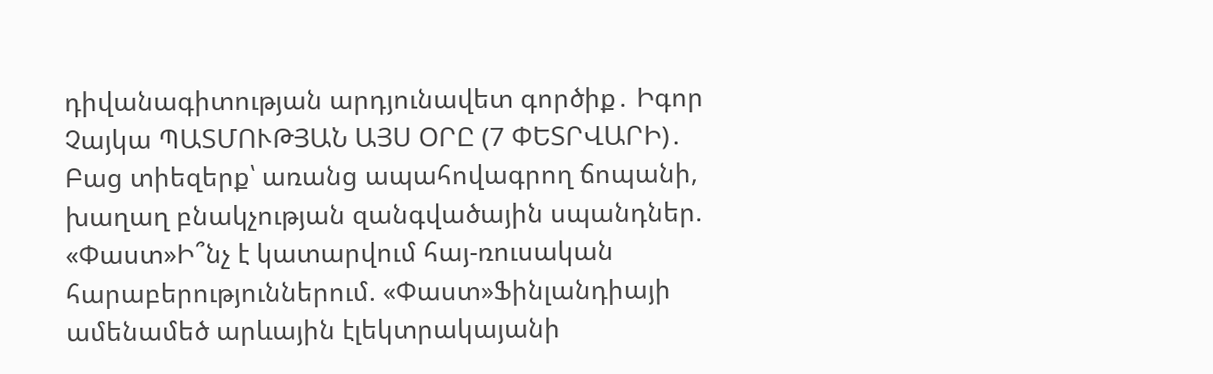դիվանագիտության արդյունավետ գործիք․ Իգոր Չայկա ՊԱՏՄՈՒԹՅԱՆ ԱՅՍ ՕՐԸ (7 ՓԵՏՐՎԱՐԻ)․ Բաց տիեզերք՝ առանց ապահովագրող ճոպանի, խաղաղ բնակչության զանգվածային սպանդներ. «Փաստ»Ի՞նչ է կատարվում հայ-ռուսական հարաբերություններում. «Փաստ»Ֆինլանդիայի ամենամեծ արևային էլեկտրակայանի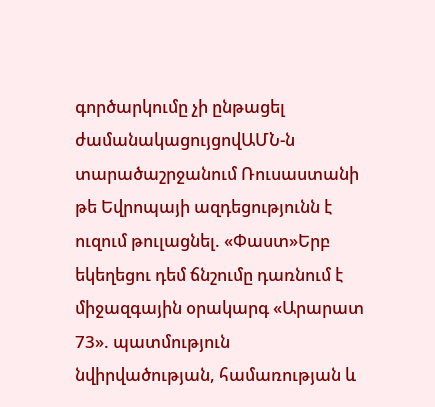գործարկումը չի ընթացել ժամանակացույցովԱՄՆ-ն տարածաշրջանում Ռուսաստանի թե Եվրոպայի ազդեցությունն է ուզում թուլացնել. «Փաստ»Երբ եկեղեցու դեմ ճնշումը դառնում է միջազգային օրակարգ «Արարատ 73». պատմություն նվիրվածության, համառության և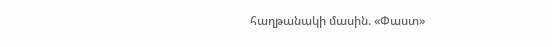հաղթանակի մասին. «Փաստ»